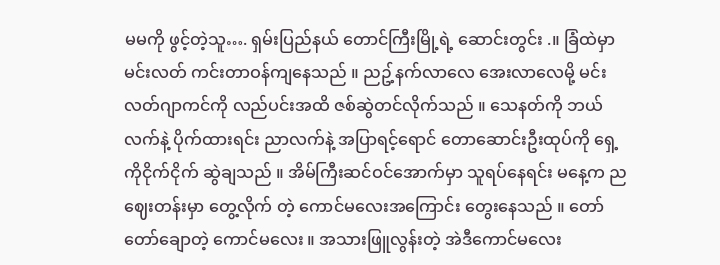မမကို ဖွင့်တဲ့သူ…. ရှမ်းပြည်နယ် တောင်ကြီးမြို့ရဲ့ ဆောင်းတွင်း .။ ခြံထဲမှာ မင်းလတ် ကင်းတာဝန်ကျနေသည် ။ ညဥ့်နက်လာလေ အေးလာလေမို့ မင်းလတ်ဂျာကင်ကို လည်ပင်းအထိ ဇစ်ဆွဲတင်လိုက်သည် ။ သေနတ်ကို ဘယ်လက်နဲ့ ပိုက်ထားရင်း ညာလက်နဲ့ အပြာရင့်ရောင် တောဆောင်းဦးထုပ်ကို ရှေ့ကိုငိုက်ငိုက် ဆွဲချသည် ။ အိမ်ကြီးဆင်ဝင်အောက်မှာ သူရပ်နေရင်း မနေ့က ညဈေးတန်းမှာ တွေ့လိုက် တဲ့ ကောင်မလေးအကြောင်း တွေးနေသည် ။ တော်တော်ချောတဲ့ ကောင်မလေး ။ အသားဖြူလွန်းတဲ့ အဲဒီကောင်မလေး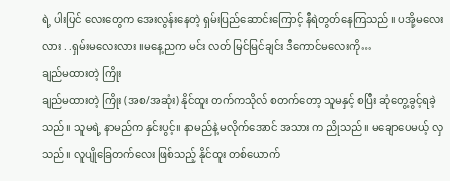ရဲ့ ပါးပြင် လေးတွေက အေးလွန်းနေတဲ့ ရှမ်းပြည်ဆောင်းကြောင့် နီရဲတွတ်နေကြသည် ။ ပအို့မလေးလား . .ရှမ်းမလေးလား ။မနေ့ညက မင်း လတ် မြင်မြင်ချင်း ဒီကောင်မလေးကို…
ချည်မထားတဲ့ ကြိုး
ချည်မထားတဲ့ ကြိုး (အစ/အဆုံး) နိုင်ထူး တက်ကသိုလ် စတက်တော့ သူမနှင့် စပြီး ဆုံတွေ့ခွင့်ရခဲ့သည်။ သူမရဲ့ နာမည်က နှင်းပွင့်။ နာမည်နဲ့ မလိုက်အောင် အသား က ညိုသည်။ မချောပေမယ့် လှသည်။ လူပျိုခြေတက်လေး ဖြစ်သည့် နိုင်ထူး တစ်ယောက်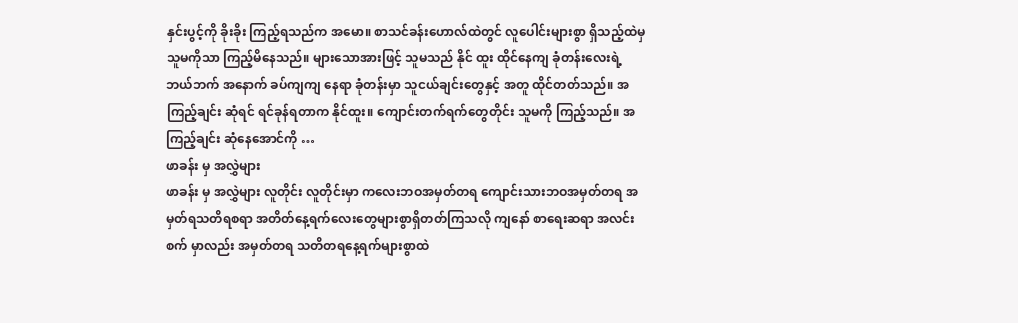နှင်းပွင့်ကို ခိုးခိုး ကြည့်ရသည်က အမော။ စာသင်ခန်းဟောလ်ထဲတွင် လူပေါင်းများစွာ ရှိသည့်ထဲမှ သူမကိုသာ ကြည့်မိနေသည်။ များသောအားဖြင့် သူမသည် နိုင် ထူး ထိုင်နေကျ ခုံတန်းလေးရဲ့ ဘယ်ဘက် အနောက် ခပ်ကျကျ နေရာ ခုံတန်းမှာ သူငယ်ချင်းတွေနှင့် အတူ ထိုင်တတ်သည်။ အကြည့်ချင်း ဆုံရင် ရင်ခုန်ရတာက နိုင်ထူး။ ကျောင်းတက်ရက်တွေတိုင်း သူမကို ကြည့်သည်။ အကြည့်ချင်း ဆုံနေအောင်ကို …
ဖာခန်း မှ အလွှဲများ
ဖာခန်း မှ အလွှဲများ လူတိုင်း လူတိုင်းမှာ ကလေးဘဝအမှတ်တရ ကျောင်းသားဘဝအမှတ်တရ အမှတ်ရသတိရစရာ အတိတ်နေ့ရက်လေးတွေများစွာရှိတတ်ကြသလို ကျနော် စာရေးဆရာ အလင်းစက် မှာလည်း အမှတ်တရ သတိတရနေ့ရက်များစွာထဲ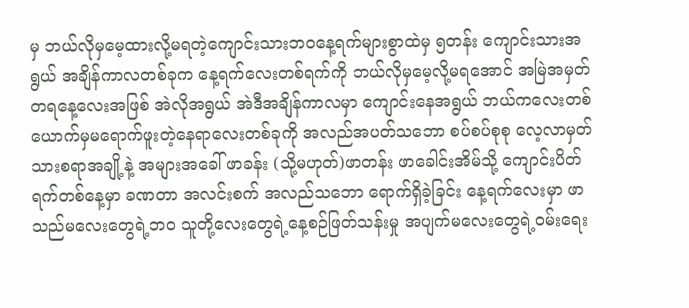မှ ဘယ်လိုမှမေ့ထားလို့မရတဲ့ကျောင်းသားဘဝနေ့ရက်များစွာထဲမှ ၅တန်း ကျောင်းသားအရွယ် အချိန်ကာလတစ်ခုက နေ့ရက်လေးတစ်ရက်ကို ဘယ်လိုမှမေ့လို့မရအောင် အမြဲအမှတ်တရနေ့လေးအဖြစ် အဲလိုအရွယ် အဲဒီအချိန်ကာလမှာ ကျောင်းနေအရွယ် ဘယ်ကလေးတစ်ယောက်မှမရောက်ဖူးတဲ့နေရာလေးတစ်ခုကို အလည်အပတ်သဘော စပ်စပ်စုစု လေ့လာမှတ်သားစရာအချို့နဲ့ အများအခေါ် ဖာခန်း (သို့မဟုတ်)ဖာတန်း ဖာခေါင်းအိမ်သို့ ကျောင်းပိတ်ရက်တစ်နေ့မှာ ခဏတာ အလင်းစက် အလည်သဘော ရောက်ရှိခဲ့ခြင်း နေ့ရက်လေးမှာ ဖာသည်မလေးတွေရဲ့ဘဝ သူတို့လေးတွေရဲ့နေ့စဉ်ဖြတ်သန်းမှု အပျက်မလေးတွေရဲ့ဝမ်းရေး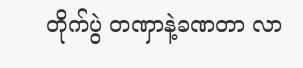တိုက်ပွဲ တဏှာနဲ့ခဏတာ လာ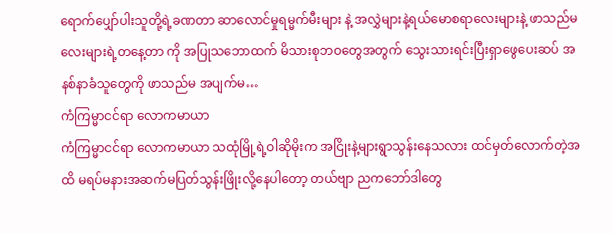ရောက်ပျှော်ပါးသူတို့ရဲ့ခဏတာ ဆာလောင်မှုရမ္မက်မီးများ နဲ့ အလွှဲများနဲ့ရယ်မောစရာလေးများနဲ့ ဖာသည်မလေးများရဲ့တနေ့တာ ကို အပြုသဘောထက် မိသားစုဘဝတွေအတွက် သွေးသားရင်းပြီးရှာဖွေပေးဆပ် အနစ်နာခံသူတွေကို ဖာသည်မ အပျက်မ…
ကံကြမ္မာငင်ရာ လောကမာယာ
ကံကြမ္မာငင်ရာ လောကမာယာ သထုံမြို့ရဲ့ဝါဆိုမိုးက အငြိုးနဲ့များရွာသွန်းနေသလား ထင်မှတ်လောက်တဲ့အထိ မရပ်မနားအဆက်မပြတ်သွန်းဖြိုးလို့နေပါတော့ တယ်ဗျာ ညကဘော်ဒါတွေ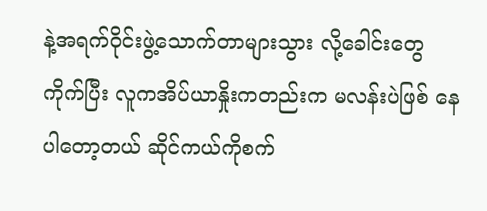နဲ့အရက်ဝိုင်းဖွဲ့သောက်တာများသွား လို့ခေါင်းတွေကိုက်ပြီး လူကအိပ်ယာနှိုးကတည်းက မလန်းပဲဖြစ် နေပါတော့တယ် ဆိုင်ကယ်ကိုစက်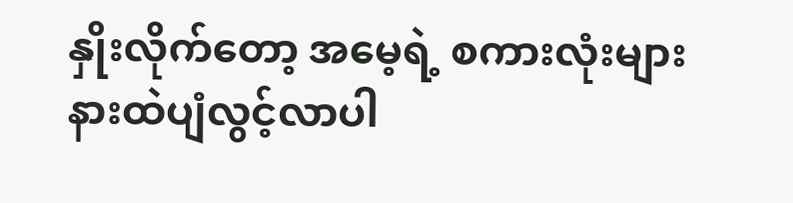နှိုးလိုက်တော့ အမေ့ရဲ့ စကားလုံးများနားထဲပျံလွင့်လာပါ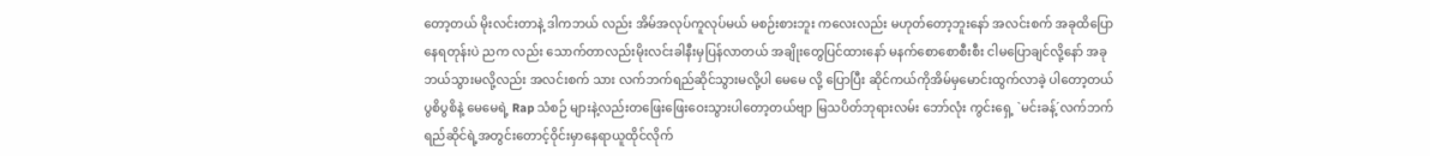တော့တယ် မိုးလင်းတာနဲ့ ဒါကဘယ် လည်း အိမ်အလုပ်ကူလုပ်မယ် မစဉ်းစားဘူး ကလေးလည်း မဟုတ်တော့ဘူးနော် အလင်းစက် အခုထိပြောနေရတုန်းပဲ ညက လည်း သောက်တာလည်းမိုးလင်းခါနီးမှပြန်လာတယ် အချိုးတွေပြင်ထားနော် မနက်စောစောစီးစီး ငါမပြောချင်လို့နော် အခု ဘယ်သွားမလို့လည်း အလင်းစက် သား လက်ဘက်ရည်ဆိုင်သွားမလို့ပါ မေမေ လို့ ပြောပြီး ဆိုင်ကယ်ကိုအိမ်မှမောင်းထွက်လာခဲ့ ပါတော့တယ် ပွစိပွစိနဲ့ မေမေရဲ့ Rap သံစဉ် များနဲ့လည်းတဖြေးဖြေးဝေးသွားပါတော့တယ်ဗျာ မြသပိတ်ဘုရားလမ်း ဘော်လုံး ကွင်းရှေ့ `မင်းခန့်´လက်ဘက်ရည်ဆိုင်ရဲ့အတွင်းတောင့်ဝိုင်းမှာနေရာယူထိုင်လိုက်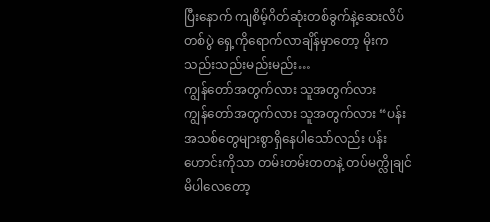ပြီးနောက် ကျစိမ့်ဂိတ်ဆုံးတစ်ခွက်နဲ့ဆေးလိပ် တစ်ပွဲ ရှေ့ကိုရောက်လာချိန်မှာတော့ မိုးကသည်းသည်းမည်းမည်း…
ကျွန်တော်အတွက်လား သူအတွက်လား
ကျွန်တော်အတွက်လား သူအတွက်လား “ပန်းအသစ်တွေများစွာရှိနေပါသော်လည်း ပန်းဟောင်းကိုသာ တမ်းတမ်းတတနဲ့ တပ်မက္လိုချင်မိပါလေတော့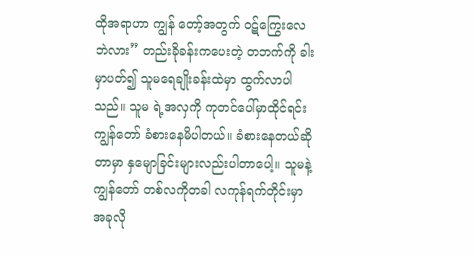ထိုအရာဟာ ကျွန် တော့်အတွက် ဝဋ်ကြွေးလေဘဲလား” တည်းခိုခန်းကပေးတဲ့ တဘက်ကို ခါးမှာပတ်၍ သူမရေချိုးခန်းထဲမှာ ထွက်လာပါသည်။ သူမ ရဲ့အလှကို ကုတင်ပေါ်မှာထိုင်ရင်း ကျွန်တော် ခံစားနေမိပါတယ်။ ခံစားနေတယ်ဆိုတာမှာ နှမျောခြင်းများလည်းပါတာပေါ့။ သူမနဲ့ ကျွန်တော် တစ်လကိုတခါ လကုန်ရက်တိုင်းမှာ အခုလို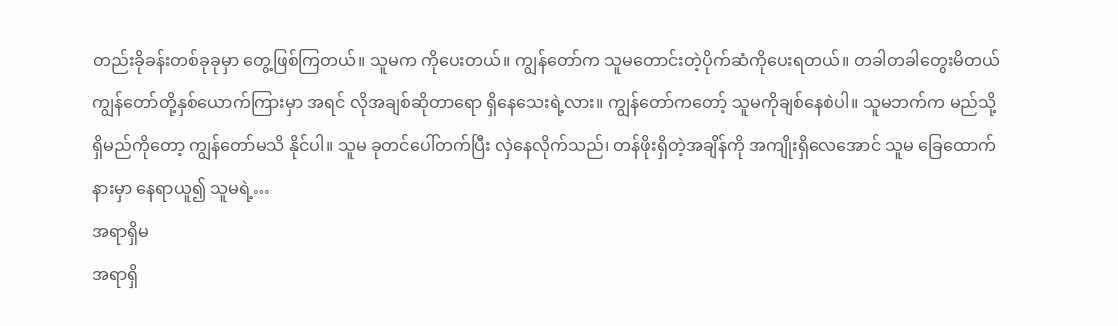တည်းခိုခန်းတစ်ခုခုမှာ တွေ့ဖြစ်ကြတယ်။ သူမက ကိုပေးတယ်။ ကျွန်တော်က သူမတောင်းတဲ့ပိုက်ဆံကိုပေးရတယ်။ တခါတခါတွေးမိတယ် ကျွန်တော်တို့နှစ်ယောက်ကြားမှာ အရင် လိုအချစ်ဆိုတာရော ရှိနေသေးရဲ့လား။ ကျွန်တော်ကတော့် သူမကိုချစ်နေစဲပါ။ သူမဘက်က မည်သို့ရှိမည်ကိုတော့ ကျွန်တော်မသိ နိုင်ပါ။ သူမ ခုတင်ပေါ်တက်ပြီး လှဲနေလိုက်သည်၊ တန်ဖိုးရှိတဲ့အချိန်ကို အကျိုးရှိလေအောင် သူမ ခြေထောက်နားမှာ နေရာယူ၍ သူမရဲ့…
အရာရှိမ
အရာရှိ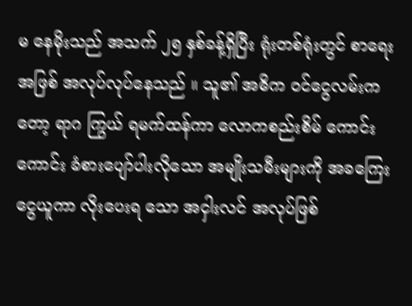မ နေမိုးသည် အသက် ၂၅ နှစ်ခန့်ရှိပြီး ရုံးတစ်ရုံးတွင် စာရေးအဖြစ် အလုပ်လုပ်နေသည် ။ သူ၏ အဓိက ဝင်ငွေလမ်းကတော့ ရာဂ ကြွယ် ရမက်ထန်ကာ လောကစည်းစိမ် ကောင်းကောင်း ခံစားပျော်ပါးလိုသော အမျိုးသမီးများကို အခကြေးငွေယူကာ လိုးပေးရ သော အငှါးလင် အလုပ်ဖြစ်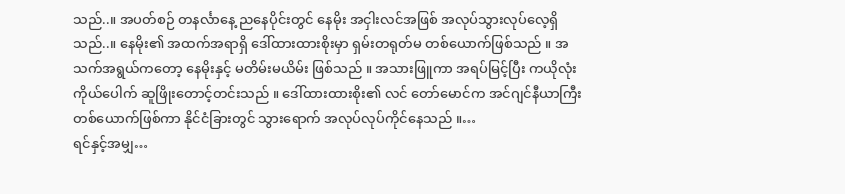သည်..။ အပတ်စဉ် တနင်္လာနေ့ ညနေပိုင်းတွင် နေမိုး အငှါးလင်အဖြစ် အလုပ်သွားလုပ်လေ့ရှိသည်..။ နေမိုး၏ အထက်အရာရှိ ဒေါ်ထားထားစိုးမှာ ရှမ်းတရုတ်မ တစ်ယောက်ဖြစ်သည် ။ အသက်အရွယ်ကတော့ နေမိုးနှင့် မတိမ်းမယိမ်း ဖြစ်သည် ။ အသားဖြူကာ အရပ်မြင့်ပြီး ကယိုလုံးကိုယ်ပေါက် ဆူဖြိုးတောင့်တင်းသည် ။ ဒေါ်ထားထားစိုး၏ လင် တော်မောင်က အင်ဂျင်နီယာကြီး တစ်ယောက်ဖြစ်ကာ နိုင်ငံခြားတွင် သွားရောက် အလုပ်လုပ်ကိုင်နေသည် ။…
ရင်နှင့်အမျှ…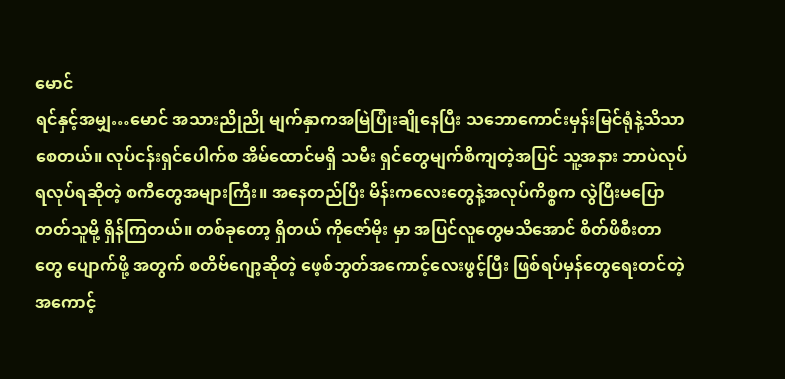မောင်
ရင်နှင့်အမျှ…မောင် အသားညိုညို မျက်နှာကအမြဲပြုံးချိုနေပြီး သဘောကောင်းမှန်းမြင်ရုံနဲ့သိသာစေတယ်။ လုပ်ငန်းရှင်ပေါက်စ အိမ်ထောင်မရှိ သမီး ရှင်တွေမျက်စိကျတဲ့အပြင် သူ့အနား ဘာပဲလုပ်ရလုပ်ရဆိုတဲ့ စကီတွေအများကြီး။ အနေတည်ပြီး မိန်းကလေးတွေနဲ့အလုပ်ကိစ္စက လွဲပြီးမပြောတတ်သူမို့ ရှိန်ကြတယ်။ တစ်ခုတော့ ရှိတယ် ကိုဇော်မိုး မှာ အပြင်လူတွေမသိအောင် စိတ်ဖိစီးတာ တွေ ပျောက်ဖို့ အတွက် စတိဗ်ဂျော့ဆိုတဲ့ ဖေ့စ်ဘွတ်အကောင့်လေးဖွင့်ပြီး ဖြစ်ရပ်မှန်တွေရေးတင်တဲ့အကောင့်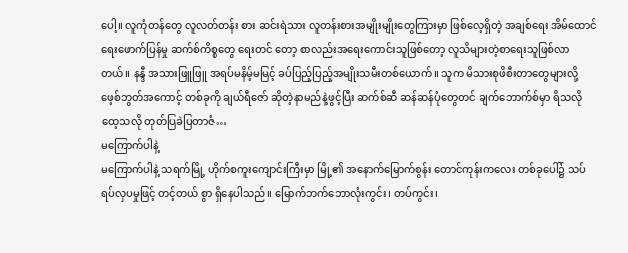ပေါ့။ လူကုံတန်တွေ လူလတ်တန်း စား ဆင်းရဲသား လူတန်းစားအမျိုးမျိုးတွေကြားမှာ ဖြစ်လေ့ရှိတဲ့ အချစ်ရေး အိမ်ထောင်ရေးဖောက်ပြန်မှု ဆက်စ်ကိစ္စတွေ ရေးတင် တော့ စာလည်းအရေးကောင်းသူဖြစ်တော့ လူသိများတဲ့စာရေးသူဖြစ်လာတယ်။ နန္ဒီ အသားဖြူဖြူ အရပ်မနိမ့်မမြင့် ခပ်ပြည့်ပြည့်အမျိုးသမီးတစ်ယောက်။ သူက မိသားစုဖိစီးတာတွေများလို့ ဖေ့စ်ဘွတ်အကောင့် တစ်ခုကို ချယ်ရီဇော် ဆိုတဲ့နာမည်နဲ့ဖွင့်ပြီး ဆက်စ်ဆီ ဆန်ဆန်ပုံတွေတင် ချက်ဘောက်စ်မှာ ရိသလိုထေ့သလို တုတ်ပြခဲပြတာဇံ…
မကြောက်ပါနဲ့
မကြောက်ပါနဲ့ သရက်မြို့ ဟိုက်စကူးကျောင်းကြီးမှာ မြို့၏ အနောက်မြောက်စွန်း တောင်ကုန်းကလေး တစ်ခုပေါ်၌ သပ်ရပ်လှပမှုဖြင့် တင့်တယ် စွာ ရှိနေပါသည်။ မြောက်ဘက်ဘောလုံးကွင်း၊ တပ်ကွင်း၊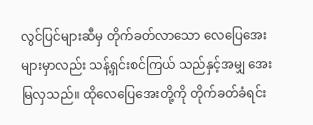လွင်ပြင်များဆီမှ တိုက်ခတ်လာသော လေပြေအေးများမှာလည်း သန့်ရှင်းစင်ကြယ် သည်နှင့်အမျှ အေးမြလှသည်။ ထိုလေပြေအေးတို့ကို တိုက်ခတ်ခံရင်း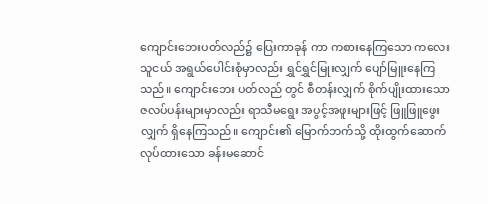ကျောင်းဘေးပတ်လည်၌ ပြေးကာခုန် ကာ ကစားနေကြသော ကလေးသူငယ် အရွယ်ပေါင်းစုံမှာလည်း ရွှင်ရွှင်မြုးလျှက် ပျော်မြူးနေကြသည်။ ကျောင်းဘေး ပတ်လည် တွင် စီတန်းလျှက် စိုက်ပျိုးထားသော ဇလပ်ပန်းများမှာလည်း ရာသီမရွေး အပွင့်အဖူးများဖြင့် ဖြူဖြူဖွေးလျှက် ရှိနေကြသည်။ ကျောင်း၏ မြောက်ဘက်သို့ ထိုးထွက်ဆောက်လုပ်ထားသော ခန်းမဆောင်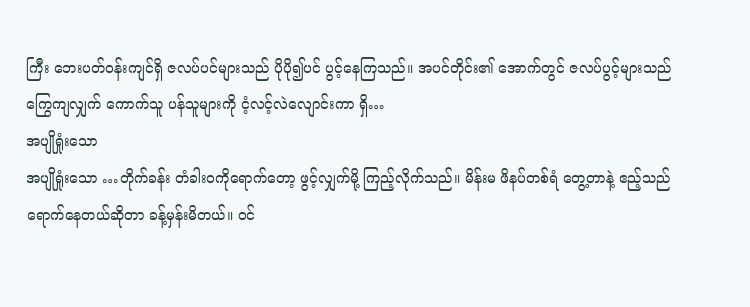ကြီး ဘေးပတ်ဝန်းကျင်ရှိ ဇလပ်ပင်များသည် ပိုပို၍ပင် ပွင့်နေကြသည်။ အပင်တိုင်း၏ အောက်တွင် ဇလပ်ပွင့်များသည် ကြွေကျလျှက် ကောက်သူ ပန်သူများကို ငံ့လင့်လဲလျောင်းကာ ရှိ…
အပျိုရှုံးသော
အပျိုရှုံးသော …တိုက်ခန်း တံခါးဝကိုရောက်တော့ ဖွင့်လျှက်မို့ ကြည့်လိုက်သည်။ မိန်းမ ဖိနပ်တစ်ရံ တွေ့တာနဲ့ ဧည့်သည်ရောက်နေတယ်ဆိုတာ ခန့်မှန်းမိတယ်။ ဝင်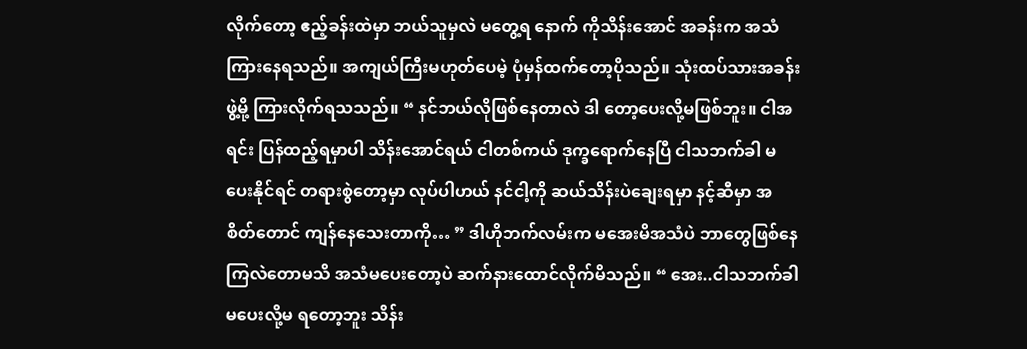လိုက်တော့ ဧည့်ခန်းထဲမှာ ဘယ်သူမှလဲ မတွေ့ရ နောက် ကိုသိန်းအောင် အခန်းက အသံကြားနေရသည်။ အကျယ်ကြီးမဟုတ်ပေမဲ့ ပုံမှန်ထက်တော့ပိုသည်။ သုံးထပ်သားအခန်းဖွဲ့မို့ ကြားလိုက်ရသသည်။ “ နင်ဘယ်လိုဖြစ်နေတာလဲ ဒါ တော့ပေးလို့မဖြစ်ဘူး။ ငါအရင်း ပြန်ထည့်ရမှာပါ သိန်းအောင်ရယ် ငါတစ်ကယ် ဒုက္ခရောက်နေပြီ ငါသဘက်ခါ မပေးနိုင်ရင် တရားစွဲတော့မှာ လုပ်ပါဟယ် နင်ငါ့ကို ဆယ်သိန်းပဲချေးရမှာ နင့်ဆီမှာ အစိတ်တောင် ကျန်နေသေးတာကို… ” ဒါဟိုဘက်လမ်းက မအေးမိအသံပဲ ဘာတွေဖြစ်နေကြလဲတောမသိ အသံမပေးတော့ပဲ ဆက်နားထောင်လိုက်မိသည်။ “ အေး..ငါသဘက်ခါ မပေးလို့မ ရတော့ဘူး သိန်း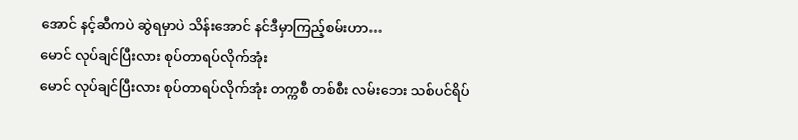အောင် နင့်ဆီကပဲ ဆွဲရမှာပဲ သိန်းအောင် နင်ဒီမှာကြည့်စမ်းဟာ…
မောင် လုပ်ချင်ပြီးလား စုပ်တာရပ်လိုက်အုံး
မောင် လုပ်ချင်ပြီးလား စုပ်တာရပ်လိုက်အုံး တက္ကစီ တစ်စီး လမ်းဘေး သစ်ပင်ရိပ်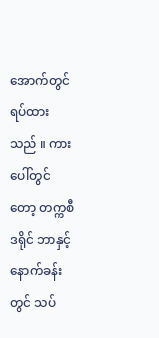အောက်တွင် ရပ်ထားသည် ။ ကားပေါ်တွင်တော့ တက္ကစီ ဒရိုင် ဘာနှင့် နောက်ခန်းတွင် သပ်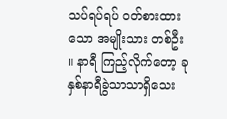သပ်ရပ်ရပ် ဝတ်စားထားသော အမျိုးသား တစ်ဦး ။ နာရီ ကြည့်လိုက်တော့ ခုနှစ်နာရီခွဲသာသာရှိသေး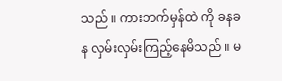သည် ။ ကားဘက်မှန်ထဲ ကို ခနခန လှမ်းလှမ်းကြည့်နေမိသည် ။ မ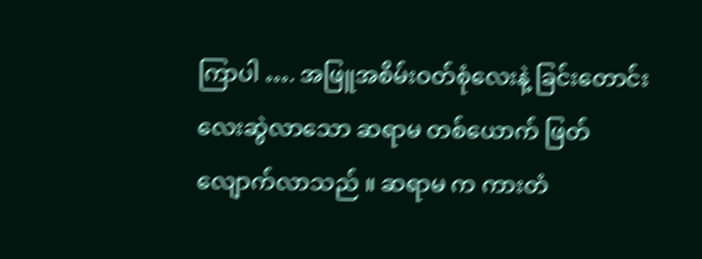ကြာပါ …. အဖြူအစိမ်းဝတ်စုံလေးနဲ့ ခြင်းတောင်းလေးဆွဲလာသော ဆရာမ တစ်ယောက် ဖြတ်လျောက်လာသည် ။ ဆရာမ က ကားတံ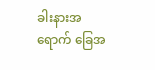ခါးနားအရောက် ခြေအ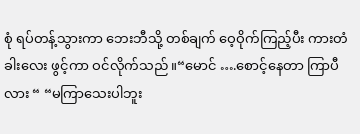စုံ ရပ်တန့်သွားကာ ဘေးဘီသို့ တစ်ချက် ဝေ့ဝိုက်ကြည့်ပီး ကားတံခါးလေး ဖွင့်ကာ ဝင်လိုက်သည် ။“မောင် ….စောင့်နေတာ ကြာပီလား “ “မကြာသေးပါဘူး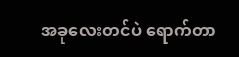အခုလေးတင်ပဲ ရောက်တာ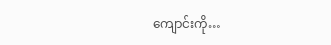ကျောင်းကို…